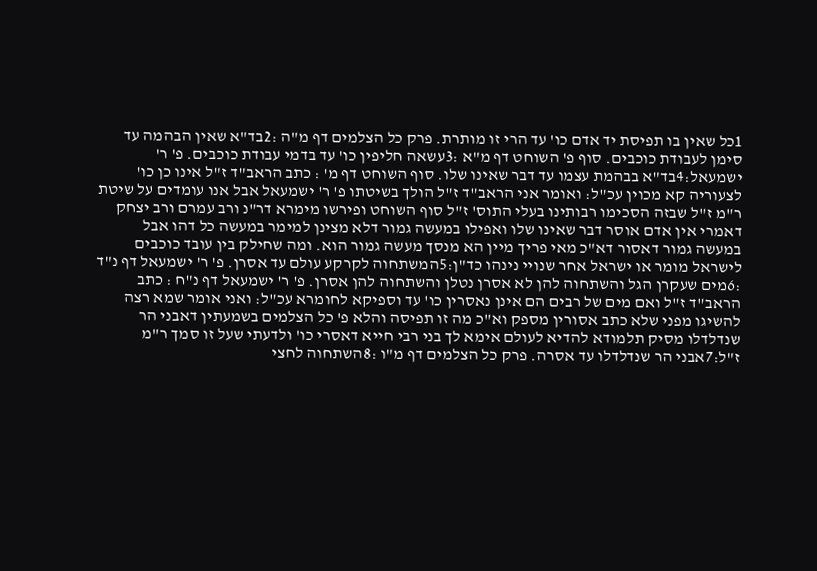1כל שאין בו תפיסת יד אדם כו' עד הרי זו מותרת. פרק כל הצלמים דף מ"ה :2בד"א שאין הבהמה עד סימן לעבודת כוכבים. סוף פ' השוחט דף מ"א :3עשאה חליפין כו' עד בדמי עבודת כוכבים. פ' ר' ישמעאל:4בד"א בבהמת עצמו עד דבר שאינו שלו. סוף השוחט דף מ' : כתב הראב"ד ז"ל אינו כן כו' לצעוריה קא מכוין עכ"ל: ואומר אני הראב"ד ז"ל הולך בשיטתו פ' ר' ישמעאל אבל אנו עומדים על שיטת ר"מ ז"ל שבזה הסכימו רבותינו בעלי התוס' ז"ל סוף השוחט ופירשו מימרא דר"נ ורב עמרם ורב יצחק דאמרי אין אדם אוסר דבר שאינו שלו ואפילו במעשה גמור דלא מצינן למימר במעשה כל דהו אבל במעשה גמור דאסור דא"כ מאי פריך מיין הא מנסך מעשה גמור הוא. ומה שחילק בין עובד כוכבים לישראל מומר או ישראל אחר שנויי נינהו כד"ן:5המשתחוה לקרקע עולם עד אסרן. פ' ר' ישמעאל דף נ"ד :6מים שעקרן הגל והשתחוה להן לא אסרן נטלן והשתחוה להן אסרן. פ' ר' ישמעאל דף נ"ח : כתב הראב"ד ז"ל ואם מים של רבים הם אינן נאסרין כו' עד וספיקא לחומרא עכ"ל: ואני אומר שמא רצה להשיגו מפני שלא כתב אסורין מספק וא"כ מה זו תפיסה והלא פ' כל הצלמים בשמעתין דאבני הר שנדלדלו מסיק תלמודא להדיא לעולם אימא לך בני רבי חייא דאסרי כו' ולדעתי שעל זו סמך ר"מ ז"ל:7אבני הר שנדלדלו עד אסרה. פרק כל הצלמים דף מ"ו :8השתחוה לחצי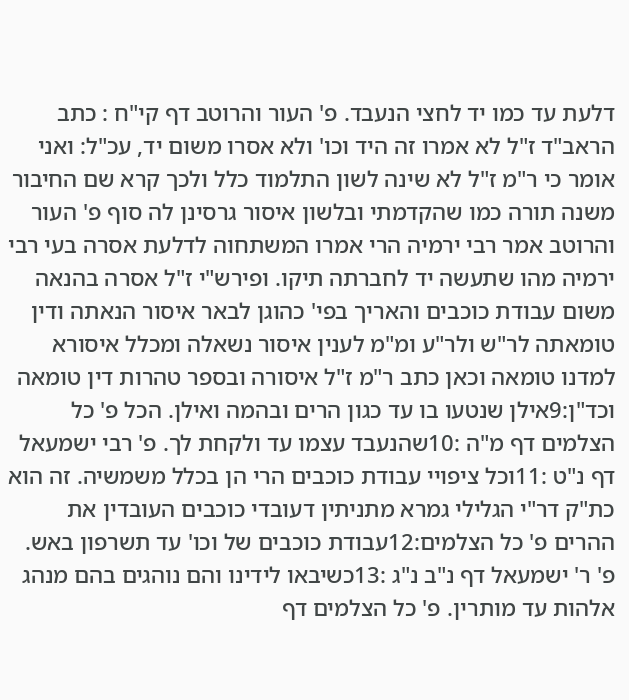דלעת עד כמו יד לחצי הנעבד. פ' העור והרוטב דף קי"ח : כתב הראב"ד ז"ל לא אמרו זה היד וכו' ולא אסרו משום יד, עכ"ל: ואני אומר כי ר"מ ז"ל לא שינה לשון התלמוד כלל ולכך קרא שם החיבור משנה תורה כמו שהקדמתי ובלשון איסור גרסינן לה סוף פ' העור והרוטב אמר רבי ירמיה הרי אמרו המשתחוה לדלעת אסרה בעי רבי ירמיה מהו שתעשה יד לחברתה תיקו. ופירש"י ז"ל אסרה בהנאה משום עבודת כוכבים והאריך בפי' כהוגן לבאר איסור הנאתה ודין טומאתה לר"ש ולר"ע ומ"מ לענין איסור נשאלה ומכלל איסורא למדנו טומאה וכאן כתב ר"מ ז"ל איסורה ובספר טהרות דין טומאה וכד"ן:9אילן שנטעו בו עד כגון הרים ובהמה ואילן. הכל פ' כל הצלמים דף מ"ה :10שהנעבד עצמו עד ולקחת לך. פ' רבי ישמעאל דף נ"ט :11וכל ציפויי עבודת כוכבים הרי הן בכלל משמשיה. זה הוא כת"ק דר"י הגלילי גמרא מתניתין דעובדי כוכבים העובדין את ההרים פ' כל הצלמים:12עבודת כוכבים של וכו' עד תשרפון באש. פ' ר' ישמעאל דף נ"ב נ"ג :13כשיבאו לידינו והם נוהגים בהם מנהג אלהות עד מותרין. פ' כל הצלמים דף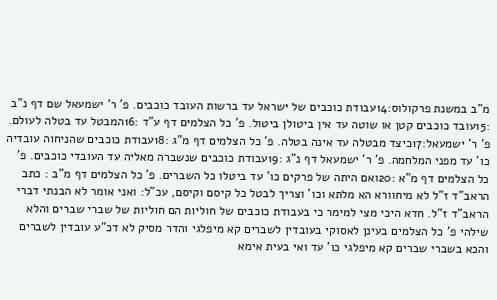מ"ב במשנת פרקולוס:14עבודת כוכבים של ישראל עד ברשות העובד כוכבים. פ' ר' ישמעאל שם דף נ"ב :15עובד כוכבים קטן או שוטה עד אין ביטולן ביטול. פ' כל הצלמים דף ע"ד :16המבטל עד בטלה לעולם. פ' ר' ישמעאל:17כיצד מבטלה עד אינה בטלה. פ' כל הצלמים דף מ"ג :18עבודת כוכבים שהניחוה עובדיה כו' עד מפני המלחמה. פ' ר' ישמעאל דף נ"ג :19עבודת כוכבים שנשברה מאליה עד העובדי כוכבים. פ' כל הצלמים דף מ"א :20ואם היתה של פרקים כו' עד ביטלו כל השברים. פ' כל הצלמים דף מ"ב : כתב הראב"ד ז"ל לא מיחוורא הא מלתא וכו' וצריך לבטל כל קיסם וקיסם, עכ"ל: ואני אומר לא הבנתי דברי הראב"ד ז"ל. חדא היכי מצי למימר כי בעבודת כוכבים של חוליות הם חוליות של שברי שברים והלא שילהי פ' כל הצלמים בעינן לאסוקי בעובדין לשברים קא מיפלגי והדר מסיק לא דכ"ע עובדין לשברים והכא בשברי שברים קא מיפלגי כו' עד ואי בעית אימא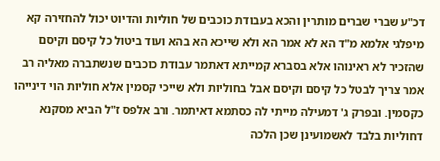דכ"ע שברי שברים מותרין והכא בעבודת כוכבים של חוליות והדיוט יכול להחזירה קא מיפלגי אלמא מ"ד הא לא אמר הא ולא שייכא הא בהא ועוד ביטול כל קיסם וקיסם שהזכיר לא ראינוהו אלא בסברא קמייתא דאתמר עבודת כוכבים שנשתברה מאליה רב אמר צריך לבטל כל קיסם וקיסם אבל בחוליות ולא שייכי קסמין אלא חוליות הוי דינייהו כקסמין. ובפרק ג' דמעילה מייתי לה כסתמא דאיתמר. ורב אלפס ז"ל הביא מסקנא דחוליות בלבד לאשמועינן שכן הלכה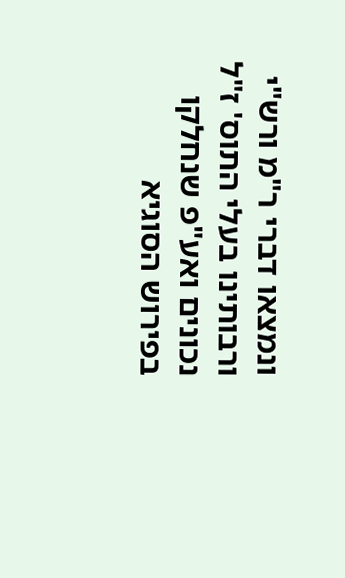ונמצאו דברי ר"מ ורש"י ורבותינו בעלי התוס' ז"ל נכונים ואע"פ שנחלקו בפירוש הסוגיא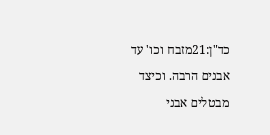כד"ן:21מזבח וכו' עד אבנים הרבה. וכיצד מבטלים אבני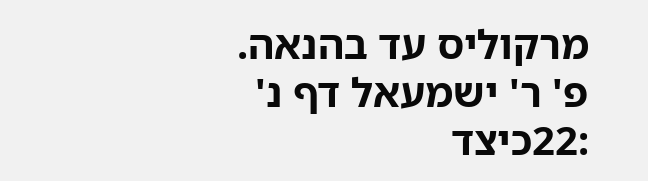מרקוליס עד בהנאה. פ' ר' ישמעאל דף נ' :22כיצד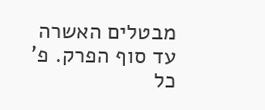מבטלים האשרה עד סוף הפרק. פ' כל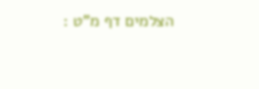הצלמים דף מ"ט :